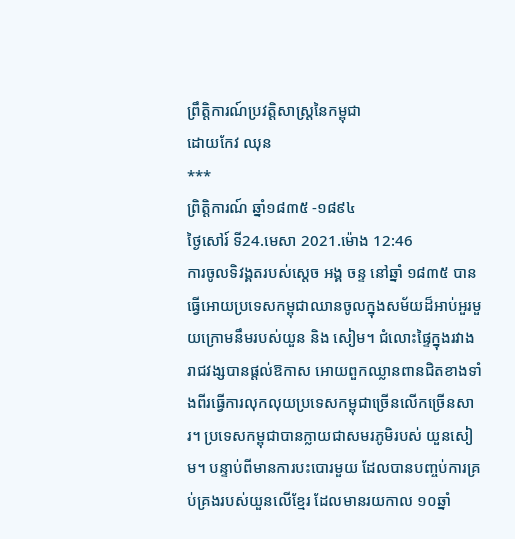ព្រឹត្តិការណ៍ប្រវត្តិសាស្ដ្រនៃកម្ពុជា
ដោយកែវ ឈុន
***
ព្រិត្ដិការណ៍ ឆ្នាំ១៨៣៥ -១៨៩៤
ថ្ងៃសៅរ៍ ទី24.មេសា 2021.ម៉ោង 12:46
ការចូលទិវង្គតរបស់ស្ដេច អង្គ ចន្ទ នៅឆ្នាំ ១៨៣៥ បានធ្វើអោយប្រទេសកម្ពុជាឈានចូលក្នុងសម័យដ៏អាប់អួរមួយក្រោមនឹមរបស់យួន និង សៀម។ ជំលោះផ្ទៃក្នុងរវាងរាជវង្សបានផ្ដល់ឱកាស អោយពួកឈ្លានពានជិតខាងទាំងពីរធ្វើការលុកលុយប្រទេសកម្ពុជាច្រើនលើកច្រើនសារ។ ប្រទេសកម្ពុជាបានក្លាយជាសមរភូមិរបស់ យួនសៀម។ បន្ទាប់ពីមានការបះបោរមួយ ដែលបានបញ្ចប់ការគ្រប់គ្រងរបស់យួនលើខ្មែរ ដែលមានរយកាល ១០ឆ្នាំ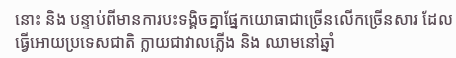នោះ និង បន្ទាប់ពីមានការបះទង្គិចគ្នាផ្នែកយោធាជាច្រើនលើកច្រើនសារ ដែលធ្វើអោយប្រទេសជាតិ ក្លាយជាវាលភ្លើង និង ឈាមនៅឆ្នាំ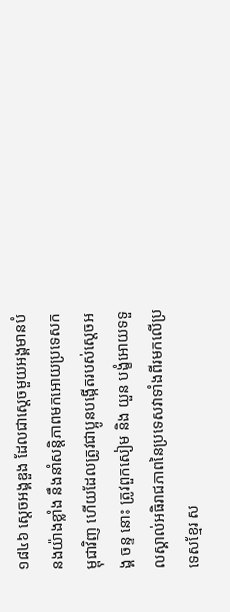១៨៤៦ ស្ដេចអង្គឌួង ដែលជាស្ដេចមួយអង្គមានបំនងយ៉ាងខ្លាំង នឹងនាំសន្ដិភាពមកអោយប្រទេសកម្ពុជាវិញ ហើយដែលត្រូវជាប្អូនបង្កើតរបស់ស្ដេចអង្គ ចន្ទ នោះ ត្រូវពួកសៀម និង យួន បង្ខំអោយទទួលស្គាល់អធិរាជភាពនៃប្រទេសវាទាំងពីរមកលើប្រទេសខ្មែរ ស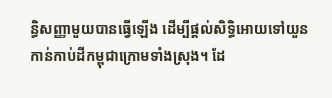ន្ធិសញ្ញាមួយបានធ្វើឡើង ដើម្បីផ្ដល់សិទ្ធិអោយទៅយួនកាន់កាប់ដីកម្ពុជាក្រោមទាំងស្រុង។ ដែ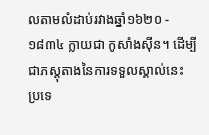លតាមលំដាប់រវាងឆ្នាំ១៦២០ - ១៨៣៤ ក្លាយជា កូសាំងស៊ីន។ ដើម្បីជាភស្ដុតាងនៃការទទួលស្គាល់នេះ ប្រទេ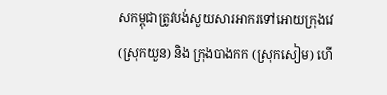សកម្ពុជាត្រូវបង់សួយសារអាករទៅអោយក្រុងវេ (ស្រុកយួន) និង ក្រុងបាងកក (ស្រុកសៀម) ហើ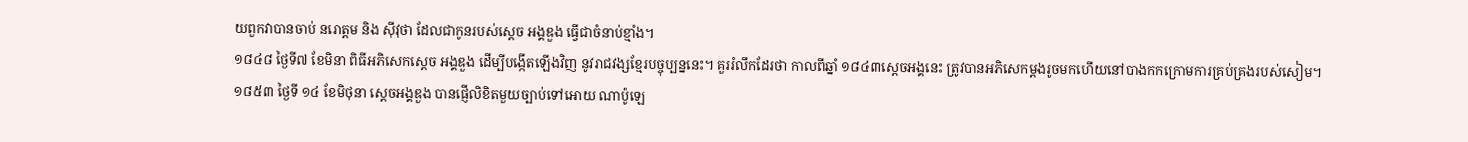យពួកវាបានចាប់ នរោត្ដម និង ស៊ីវុថា ដែលជាកូនរបស់ស្ដេច អង្គឌួង ធ្វើជាចំនាប់ខ្មាំង។
១៨៤៨ ថ្ងៃទី៧ ខែមិនា ពិធីអភិសេកស្ដេច អង្គឌួង ដើម្បីបង្កើតឡើងវិញ នូវរាជវង្សខ្មែរបច្ចុប្បន្ននេះ។ គួររំលឹកដែរថា កាលពីឆ្នាំ ១៨៤៣ស្ដេចអង្គនេះ ត្រូវបានអភិសេកម្ដងរូចមកហើយនៅបាងកកក្រោមការគ្រប់គ្រងរបស់សៀម។
១៨៥៣ ថ្ងៃទី ១៤ ខែមិថុនា ស្ដេចអង្គឌួង បានផ្ញើលិខិតមួយច្បាប់ទៅអោយ ណាប៉ូឡេ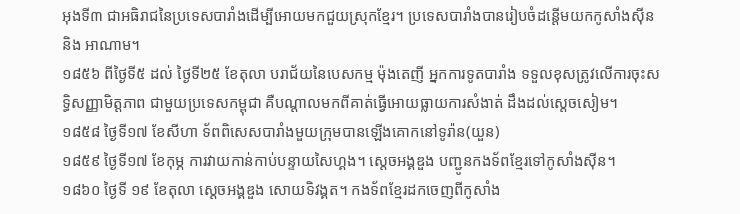អុងទី៣ ជាអធិរាជនៃប្រទេសបារាំងដើម្បីអោយមកជួយស្រុកខ្មែរ។ ប្រទេសបារាំងបានរៀបចំដន្ដើមយកកូសាំងស៊ីន និង អាណាម។
១៨៥៦ ពីថ្ងៃទី៥ ដល់ ថ្ងៃទី២៥ ខែតុលា បរាជ័យនៃបេសកម្ម ម៉ុងតេញី អ្នកការទូតបារាំង ទទួលខុសត្រូវលើការចុះសទ្ធិសញ្ញាមិត្ដភាព ជាមួយប្រទេសកម្ពុជា គឺបណ្ដាលមកពីគាត់ធ្វើអោយធ្លាយការសំងាត់ ដឹងដល់ស្ដេចសៀម។
១៨៥៨ ថ្ងៃទី១៧ ខែសីហា ទ័ពពិសេសបារាំងមួយក្រុមបានឡើងគោកនៅទូរ៉ាន(យួន)
១៨៥៩ ថ្ងៃទី១៧ ខែកុម្ភ ការវាយកាន់កាប់បន្ទាយសៃហ្គង។ ស្ដេចអង្គឌួង បញ្ជូនកងទ័ពខ្មែរទៅកូសាំងស៊ីន។
១៨៦០ ថ្ងៃទី ១៩ ខែតុលា ស្ដេចអង្គឌួង សោយទិវង្គត។ កងទ័ពខ្មែរដកចេញពីកូសាំង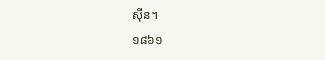ស៊ីន។
១៨៦១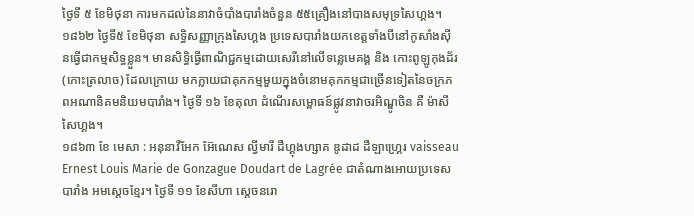ថ្ងៃទី ៥ ខែមិថុនា ការមកដល់នៃនាវាចំបាំងបារាំងចំនួន ៥៥គ្រឿងនៅបាងសមុទ្រសៃហ្គង។
១៨៦២ ថ្ងៃទី៥ ខែមិថុនា សទ្ធិសញ្ញាក្រុងសៃហ្គង ប្រទេសបារាំងយកខេត្ដទាំងបីនៅកូសាំងស៊ីនធ្វើជាកម្មសិទ្ធខ្លួន។ មានសិទ្ធិធ្វើពាណិជ្ជកម្មដោយសេរីនៅលើទន្លេមេគង្គ និង កោះពូឡូកុងដ័រ (កោះត្រលាច) ដែលក្រោយ មកក្លាយជាគុកកម្មមួយក្នុងចំនោមគុកកម្មជាច្រើនទៀតនៃចក្រភពអណានិគមនិយមបារាំង។ ថ្ងៃទី ១៦ ខែតុលា ដំណើរសម្ពោធន៍ផ្លូវនាវាចរអិណ្ឌូចិន គឺ ម៉ាសីសៃហ្គង។
១៨៦៣ ខែ មេសា : អនុនាវីអែក អ៊ែណេស ល្វីមារី ដឺហ្គុងហ្សាគ ឌូដាដ ដឺឡាហ្រ្គេរ vaisseau Ernest Louis Marie de Gonzague Doudart de Lagrée ជាតំណាងអោយប្រទេសបារាំង អមស្ដេចខ្មែរ។ ថ្ងៃទី ១១ ខែសីហា ស្ដេចនរោ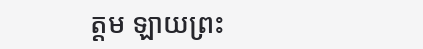ត្ដម ឡាយព្រះ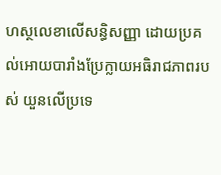ហស្ថលេខាលើសន្ធិសញ្ញា ដោយប្រគល់អោយបារាំងប្រែក្លាយអធិរាជភាពរបស់ យួនលើប្រទេ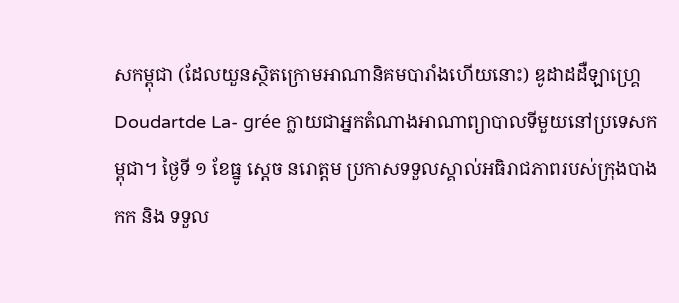សកម្ពុជា (ដែលយួនស្ថិតក្រោមអាណានិគមបារាំងហើយនោះ) ឌូដាដដឺឡាហ្រ្គេ Doudartde La- grée ក្លាយជាអ្នកតំណាងអាណាព្យាបាលទីមួយនៅប្រទេសកម្ពុជា។ ថ្ងៃទី ១ ខែធ្នូ ស្ដេច នរោត្ដម ប្រកាសទទួលស្គាល់អធិរាជភាពរបស់ក្រុងបាងកក និង ទទួល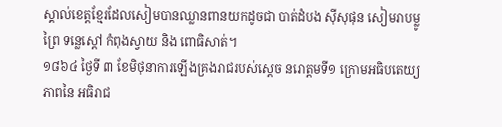ស្គាល់ខេត្ដខ្មែរដែលសៀមបានឈ្លានពានយកដូចជា បាត់ដំបង ស៊ីសុផុន សៀមរាបម្លូព្រៃ ទន្លេស្ដៅ កំពុងស្វាយ និង ពោធិសាត់។
១៨៦៤ ថ្ងៃទី ៣ ខែមិថុនាការឡើងគ្រងរាជរបស់ស្ដេច នរោត្ដមទី១ ក្រោមអធិបតេយ្យភាពនៃ អធិរាជ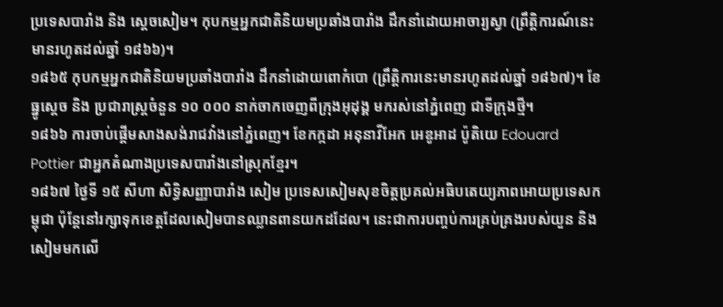ប្រទេសបារាំង និង ស្ដេចសៀម។ កុបកម្មអ្នកជាតិនិយមប្រឆាំងបារាំង ដឹកនាំដោយអាចារ្យស្វា (ព្រឹត្ដិការណ៍នេះមានរហូតដល់ឆ្នាំ ១៨៦៦)។
១៨៦៥ កុបកម្មអ្នកជាតិនិយមប្រឆាំងបារាំង ដឹកនាំដោយពោកំបោ (ព្រឹត្ដិការនេះមានរហូតដល់ឆ្នាំ ១៨៦៧)។ ខែធ្នូស្ដេច និង ប្រជារាស្រ្ដចំនួន ១០ ០០០ នាក់ចាកចេញពីក្រុងអុដុង្គ មករស់នៅភ្នំពេញ ជាទីក្រុងថ្មី។
១៨៦៦ ការចាប់ផ្ដើមសាងសង់រាជវាំងនៅភ្នំពេញ។ ខែកក្កដា អនុនាវីអែក អេឌូអាដ ប៉ូតិយេ Edouard Pottier ជាអ្នកតំណាងប្រទេសបារាំងនៅស្រុកខ្មែរ។
១៨៦៧ ថ្ងៃទី ១៥ សីហា សិទ្ធិសញ្ញាបារាំង សៀម ប្រទេសសៀមសុខចិត្ដប្រគល់អធិបតេយ្យភាពអោយប្រទេសកម្ពុជា ប៉ុន្ដែនៅរក្សាទុកខេត្ដដែលសៀមបានឈ្លានពានយកដដែល។ នេះជាការបញ្ចប់ការគ្រប់គ្រងរបស់យួន និង សៀមមកលើ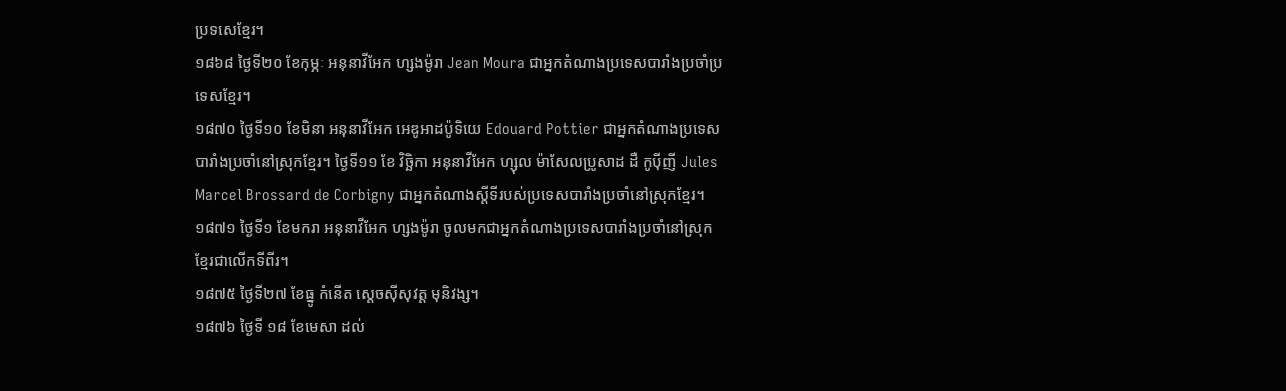ប្រទសេខ្មែរ។
១៨៦៨ ថ្ងៃទី២០ ខែកុម្ភៈ អនុនាវីអែក ហ្សងម៉ូរា Jean Moura ជាអ្នកតំណាងប្រទេសបារាំងប្រចាំប្រទេសខ្មែរ។
១៨៧០ ថ្ងៃទី១០ ខែមិនា អនុនាវីអែក អេឌូអាដប៉ូទិយេ Edouard Pottier ជាអ្នកតំណាងប្រទេសបារាំងប្រចាំនៅស្រុកខ្មែរ។ ថ្ងៃទី១១ ខែ វិច្ឆិកា អនុនាវីអែក ហ្សុល ម៉ាសែលប្រូសាដ ដឺ កូប៉ីញី Jules Marcel Brossard de Corbigny ជាអ្នកតំណាងស្ដីទីរបស់ប្រទេសបារាំងប្រចាំនៅស្រុកខ្មែរ។
១៨៧១ ថ្ងៃទី១ ខែមករា អនុនាវីអែក ហ្សងម៉ូរា ចូលមកជាអ្នកតំណាងប្រទេសបារាំងប្រចាំនៅស្រុកខ្មែរជាលើកទីពីរ។
១៨៧៥ ថ្ងៃទី២៧ ខែធ្នូ កំនើត ស្ដេចស៊ីសុវត្ដ មុនិវង្ស។
១៨៧៦ ថ្ងៃទី ១៨ ខែមេសា ដល់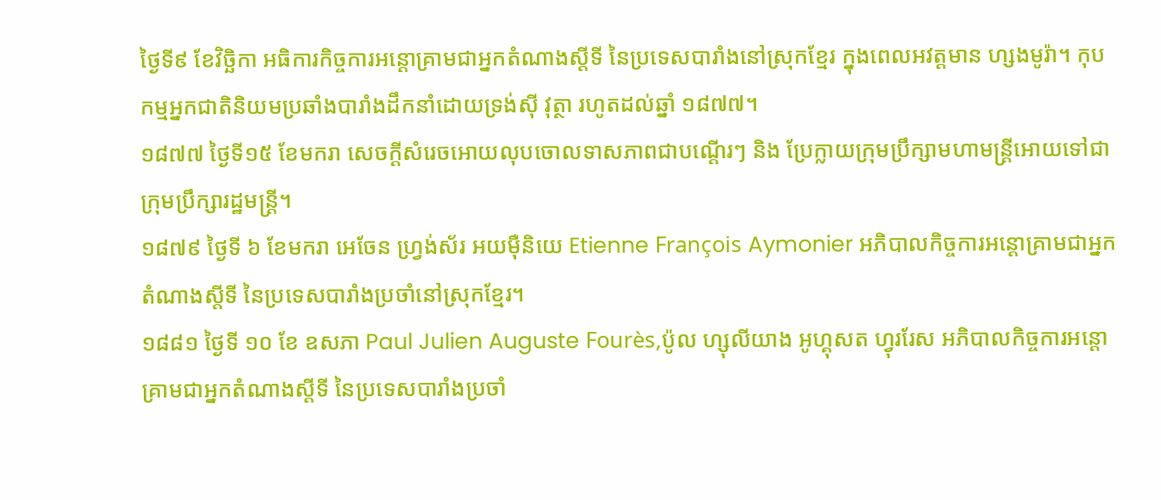ថ្ងៃទី៩ ខែវិច្ឆិកា អធិការកិច្ចការអន្ដោគ្រាមជាអ្នកតំណាងស្ដីទី នៃប្រទេសបារាំងនៅស្រុកខ្មែរ ក្នុងពេលអវត្ដមាន ហ្សងមូរ៉ា។ កុបកម្មអ្នកជាតិនិយមប្រឆាំងបារាំងដឹកនាំដោយទ្រង់ស៊ី វុត្ថា រហូតដល់ឆ្នាំ ១៨៧៧។
១៨៧៧ ថ្ងៃទី១៥ ខែមករា សេចក្ដីសំរេចអោយលុបចោលទាសភាពជាបណ្ដើរៗ និង ប្រែក្លាយក្រុមប្រឹក្សាមហាមន្រ្ដីអោយទៅជាក្រុមប្រឹក្សារដ្ឋមន្រ្ដី។
១៨៧៩ ថ្ងៃទី ៦ ខែមករា អេចែន ហ្រ្វង់ស័រ អយម៉ឺនិយេ Etienne François Aymonier អភិបាលកិច្ចការអន្ដោគ្រាមជាអ្នកតំណាងស្ដីទី នៃប្រទេសបារាំងប្រចាំនៅស្រុកខ្មែរ។
១៨៨១ ថ្ងៃទី ១០ ខែ ឧសភា Paul Julien Auguste Fourès,ប៉ូល ហ្សុលីយាង អូហ្គុសត ហ្វុររែស អភិបាលកិច្ចការអន្ដោគ្រាមជាអ្នកតំណាងស្ដីទី នៃប្រទេសបារាំងប្រចាំ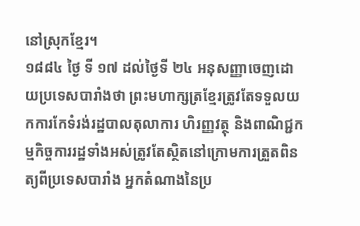នៅស្រុកខ្មែរ។
១៨៨៤ ថ្ងៃ ទី ១៧ ដល់ថ្ងៃទី ២៤ អនុសញ្ញាចេញដោយប្រទេសបារាំងថា ព្រះមហាក្សត្រខ្មែរត្រូវតែទទួលយកការកែទំរង់រដ្ឋបាលតុលាការ ហិរញ្ញវត្ថុ និងពាណិជ្ជកម្មកិច្ចការរដ្ឋទាំងអស់ត្រូវតែស្ថិតនៅក្រោមការត្រួតពិនត្យពីប្រទេសបារាំង អ្នកតំណាងនៃប្រ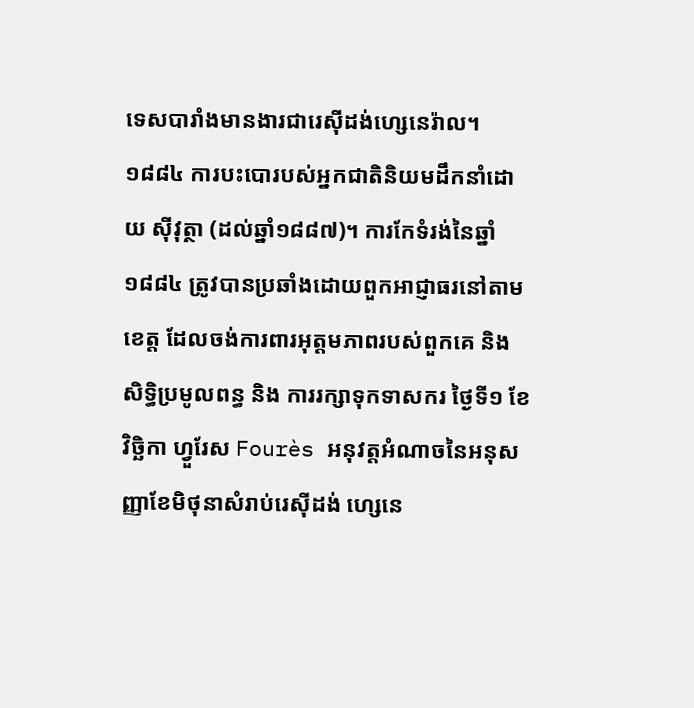ទេសបារាំងមានងារជារេស៊ីដង់ហ្សេនេរ៉ាល។
១៨៨៤ ការបះបោរបស់អ្នកជាតិនិយមដឹកនាំដោយ ស៊ីវុត្ថា (ដល់ឆ្នាំ១៨៨៧)។ ការកែទំរង់នៃឆ្នាំ១៨៨៤ ត្រូវបានប្រឆាំងដោយពួកអាជ្ញាធរនៅតាមខេត្ដ ដែលចង់ការពារអុត្ដមភាពរបស់ពួកគេ និង សិទ្ធិប្រមូលពន្ធ និង ការរក្សាទុកទាសករ ថ្ងៃទី១ ខែវិច្ឆិកា ហ្វួរែស Fourès អនុវត្ដអំណាចនៃអនុសញ្ញាខែមិថុនាសំរាប់រេស៊ីដង់ ហ្សេនេ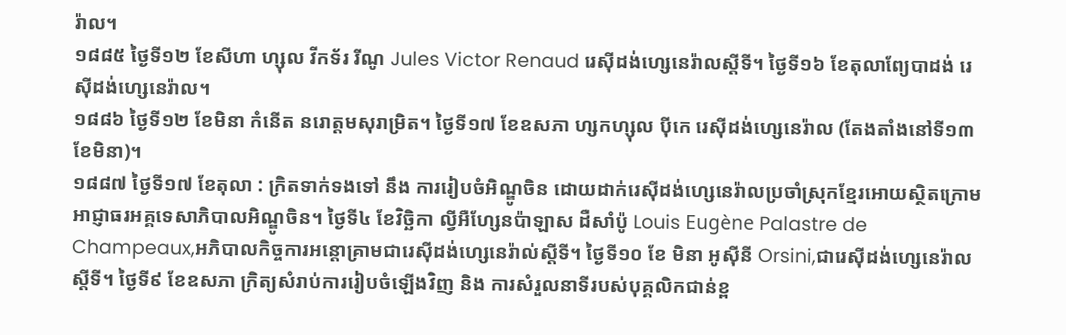រ៉ាល។
១៨៨៥ ថ្ងៃទី១២ ខែសីហា ហ្សុល វីកទ័រ រីណូ Jules Victor Renaud រេស៊ីដង់ហ្សេនេរ៉ាលស្ដីទី។ ថ្ងៃទី១៦ ខែតុលាព្យែបាដង់ រេស៊ីដង់ហ្សេនេរ៉ាល។
១៨៨៦ ថ្ងៃទី១២ ខែមិនា កំនើត នរោត្ដមសុរាម្រិត។ ថ្ងៃទី១៧ ខែឧសភា ហ្សកហ្សុល ប៉ីកេ រេស៊ីដង់ហ្សេនេរ៉ាល (តែងតាំងនៅទី១៣ខែមិនា)។
១៨៨៧ ថ្ងៃទី១៧ ខែតុលា : ក្រិតទាក់ទងទៅ នឹង ការរៀបចំអិណ្ឌូចិន ដោយដាក់រេស៊ីដង់ហ្សេនេរ៉ាលប្រចាំស្រុកខ្មែរអោយស្ថិតក្រោមអាជ្ញាធរអគ្គទេសាភិបាលអិណ្ឌូចិន។ ថ្ងៃទី៤ ខែវិច្ឆិកា ល្វីអឺហែ្សនប៉ាឡាស ដឺសាំប៉ូ Louis Eugène Palastre de Champeaux,អភិបាលកិច្ចការអន្ដោគ្រាមជារេស៊ីដង់ហ្សេនេរ៉ាល់ស្ដីទី។ ថ្ងៃទី១០ ខែ មិនា អូស៊ីនី Orsini,ជារេស៊ីដង់ហ្សេនេរ៉ាលស្ដីទី។ ថ្ងៃទី៩ ខែឧសភា ក្រិត្យសំរាប់ការរៀបចំឡើងវិញ និង ការសំរួលនាទីរបស់បុគ្គលិកជាន់ខ្ព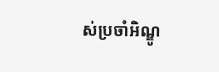ស់ប្រចាំអិណ្ឌូ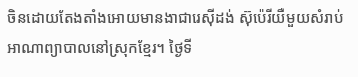ចិនដោយតែងតាំងអោយមានងាជារេស៊ីដង់ ស៊ុប៉េរីយឺមួយសំរាប់អាណាព្យាបាលនៅស្រុកខ្មែរ។ ថ្ងៃទី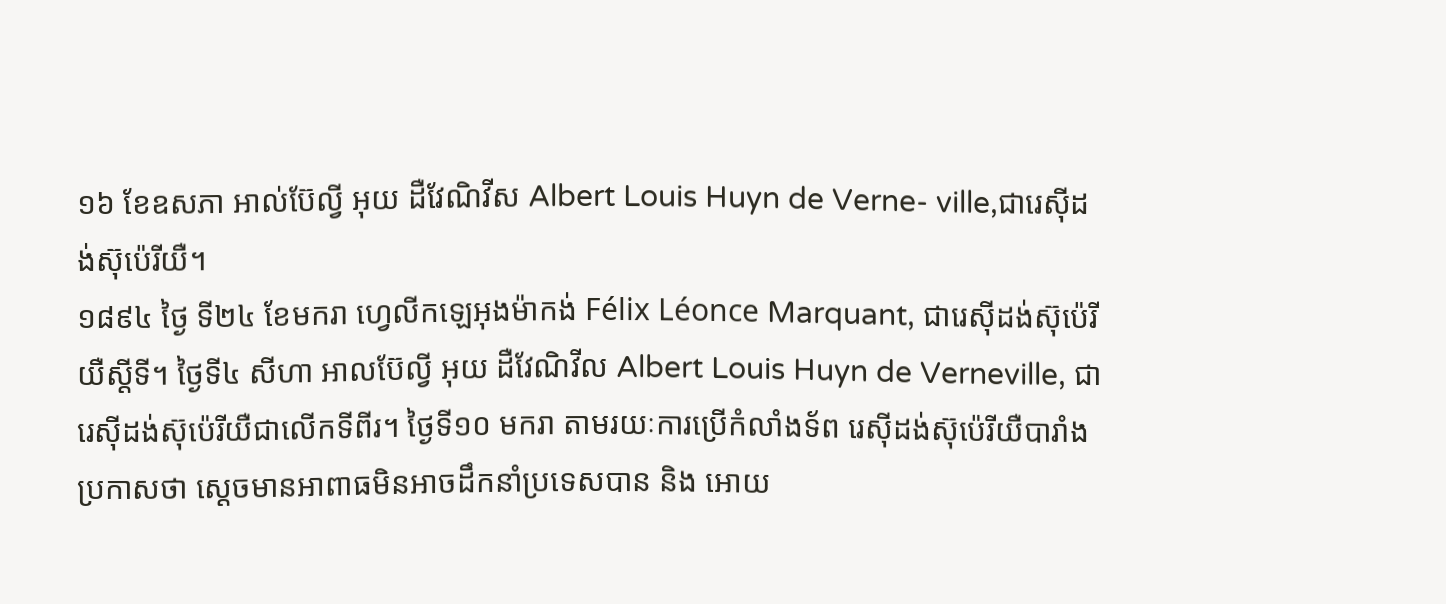១៦ ខែឧសភា អាល់ប៊ែល្វី អុយ ដឺវែណិវីស Albert Louis Huyn de Verne- ville,ជារេស៊ីដង់ស៊ុប៉េរីយឺ។
១៨៩៤ ថ្ងៃ ទី២៤ ខែមករា ហ្វេលីកឡេអុងម៉ាកង់ Félix Léonce Marquant, ជារេស៊ីដង់ស៊ុប៉េរីយឺស្ដីទី។ ថ្ងៃទី៤ សីហា អាលប៊ែល្វី អុយ ដឺវែណិវីល Albert Louis Huyn de Verneville, ជារេស៊ីដង់ស៊ុប៉េរីយឺជាលើកទីពីរ។ ថ្ងៃទី១០ មករា តាមរយៈការប្រើកំលាំងទ័ព រេស៊ីដង់ស៊ុប៉េរីយឺបារាំងប្រកាសថា ស្ដេចមានអាពាធមិនអាចដឹកនាំប្រទេសបាន និង អោយ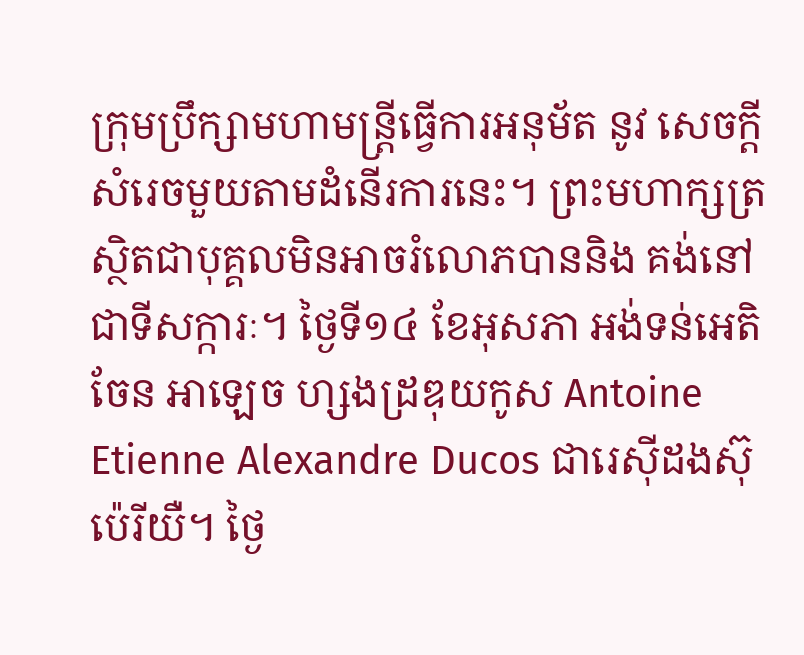ក្រុមប្រឹក្សាមហាមន្រ្ដីធ្វើការអនុម័ត នូវ សេចក្ដីសំរេចមួយតាមដំនើរការនេះ។ ព្រះមហាក្សត្រស្ថិតជាបុគ្គលមិនអាចរំលោភបាននិង គង់នៅជាទីសក្ការៈ។ ថ្ងៃទី១៤ ខែអុសភា អង់ទន់អេតិចែន អាឡេច ហ្សងដ្រឌុយកូស Antoine Etienne Alexandre Ducos ជារេស៊ីដងស៊ុប៉េរីយឺ។ ថ្ងៃ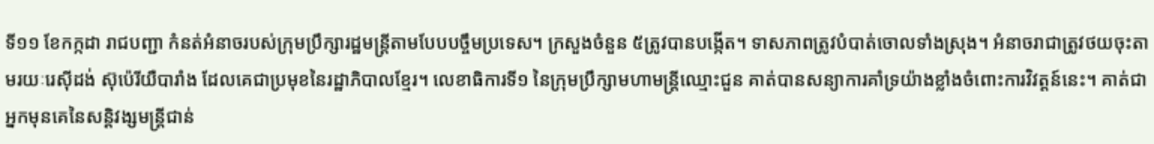ទី១១ ខែកក្កដា រាជបញ្ជា កំនត់អំនាចរបស់ក្រុមប្រឹក្សារដ្ឋមន្រ្ដីតាមបែបបច្ចឹមប្រទេស។ ក្រសួងចំនួន ៥ត្រូវបានបង្កើត។ ទាសភាពត្រូវបំបាត់ចោលទាំងស្រុង។ អំនាចរាជាត្រូវថយចុះតាមរយៈរេស៊ីដង់ ស៊ុប៉េរីយឺបារាំង ដែលគេជាប្រមុខនៃរដ្ឋាភិបាលខ្មែរ។ លេខាធិការទី១ នៃក្រុមប្រឹក្សាមហាមន្រ្ដីឈ្មោះជួន គាត់បានសន្យាការគាំទ្រយ៉ាងខ្លាំងចំពោះការវិវត្ដន៍នេះ។ គាត់ជាអ្នកមុនគេនៃសន្ដិវង្សមន្រ្ដីជាន់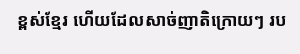ខ្ពស់ខ្មែរ ហើយដែលសាច់ញាតិក្រោយៗ រប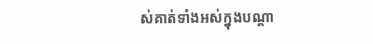ស់គាត់ទាំងអស់ក្នុងបណ្ដា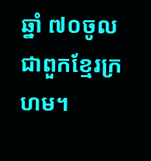ឆ្នាំ ៧០ចូលជាពួកខ្មែរក្រហម។